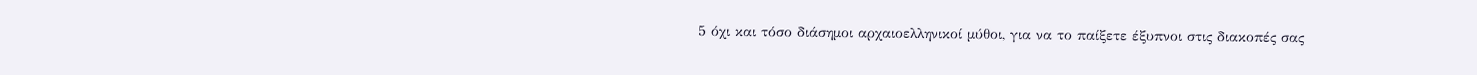5 όχι και τόσο διάσημοι αρχαιοελληνικοί μύθοι, για να το παίξετε έξυπνοι στις διακοπές σας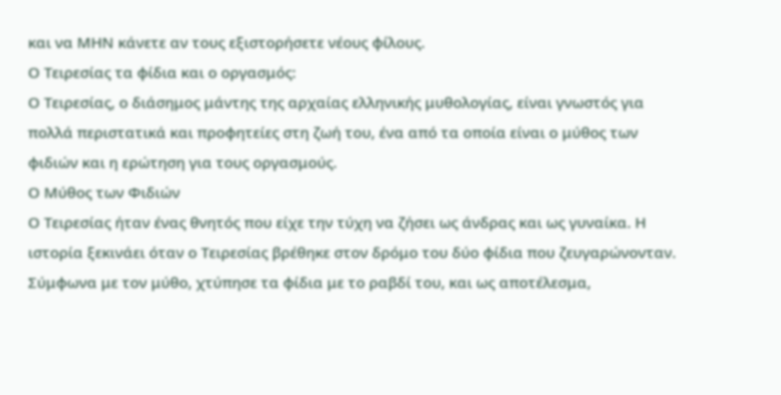και να ΜΗΝ κάνετε αν τους εξιστορήσετε νέους φίλους.
Ο Τειρεσίας τα φίδια και ο οργασμός:
Ο Τειρεσίας, ο διάσημος μάντης της αρχαίας ελληνικής μυθολογίας, είναι γνωστός για πολλά περιστατικά και προφητείες στη ζωή του, ένα από τα οποία είναι ο μύθος των φιδιών και η ερώτηση για τους οργασμούς.
Ο Μύθος των Φιδιών
Ο Τειρεσίας ήταν ένας θνητός που είχε την τύχη να ζήσει ως άνδρας και ως γυναίκα. Η ιστορία ξεκινάει όταν ο Τειρεσίας βρέθηκε στον δρόμο του δύο φίδια που ζευγαρώνονταν. Σύμφωνα με τον μύθο, χτύπησε τα φίδια με το ραβδί του, και ως αποτέλεσμα,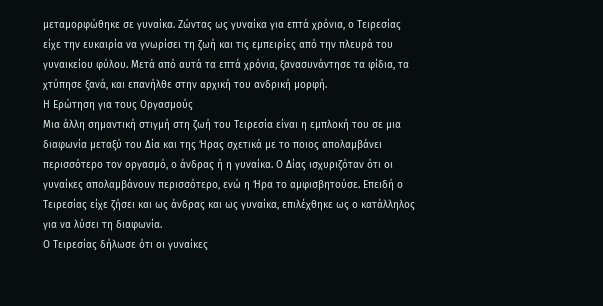μεταμορφώθηκε σε γυναίκα. Ζώντας ως γυναίκα για επτά χρόνια, ο Τειρεσίας είχε την ευκαιρία να γνωρίσει τη ζωή και τις εμπειρίες από την πλευρά του γυναικείου φύλου. Μετά από αυτά τα επτά χρόνια, ξανασυνάντησε τα φίδια, τα χτύπησε ξανά, και επανήλθε στην αρχική του ανδρική μορφή.
Η Ερώτηση για τους Οργασμούς
Μια άλλη σημαντική στιγμή στη ζωή του Τειρεσία είναι η εμπλοκή του σε μια διαφωνία μεταξύ του Δία και της Ήρας σχετικά με το ποιος απολαμβάνει περισσότερο τον οργασμό, ο άνδρας ή η γυναίκα. Ο Δίας ισχυριζόταν ότι οι γυναίκες απολαμβάνουν περισσότερο, ενώ η Ήρα το αμφισβητούσε. Επειδή ο Τειρεσίας είχε ζήσει και ως άνδρας και ως γυναίκα, επιλέχθηκε ως ο κατάλληλος για να λύσει τη διαφωνία.
Ο Τειρεσίας δήλωσε ότι οι γυναίκες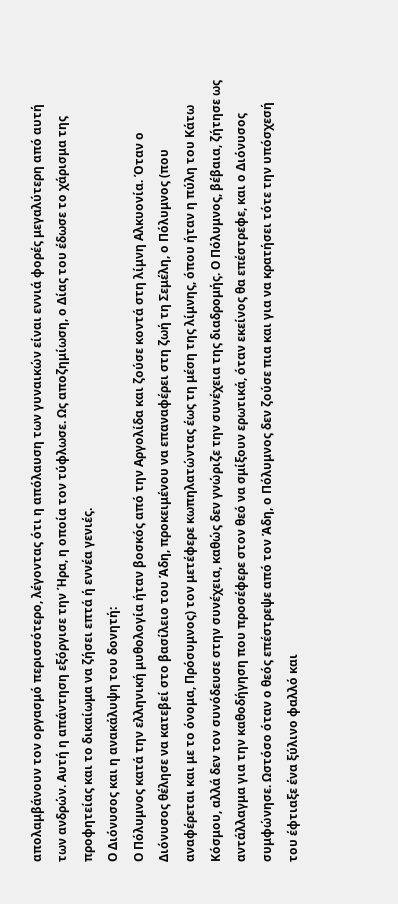απολαμβάνουν τον οργασμό περισσότερο, λέγοντας ότι η απόλαυση των γυναικών είναι εννιά φορές μεγαλύτερη από αυτή των ανδρών. Αυτή η απάντηση εξόργισε την Ήρα, η οποία τον τύφλωσε. Ως αποζημίωση, ο Δίας του έδωσε το χάρισμα της προφητείας και το δικαίωμα να ζήσει επτά ή εννέα γενιές.
Ο Διόνυσος και η ανακάλυψη του δονητή:
Ο Πόλυμνος κατά την ελληνική μυθολογία ήταν βοσκός από την Αργολίδα και ζούσε κοντά στη λίμνη Αλκυονία. Όταν ο Διόνυσος θέλησε να κατεβεί στο βασίλειο του Άδη, προκειμένου να επαναφέρει στη ζωή τη Σεμέλη, ο Πόλυμνος (που αναφέρεται και με το όνομα, Πρόσυμνος) τον μετέφερε κωπηλατώντας έως τη μέση της λίμνης, όπου ήταν η πύλη του Κάτω Κόσμου, αλλά δεν τον συνόδευσε στην συνέχεια, καθώς δεν γνώριζε την συνέχεια της διαδρομής. Ο Πόλυμνος, βέβαια, ζήτησε ως αντάλλαγμα για την καθοδήγηση που προσέφερε στον θεό να σμίξουν ερωτικά, όταν εκείνος θα επέστρεφε, και ο Διόνυσος συμφώνησε. Ωστόσο όταν ο θεός επέστρεψε από τον Άδη, ο Πόλυμνος δεν ζούσε πια και για να κρατήσει τότε την υπόσχεσή του έφτιαξε ένα ξύλινο φαλλό και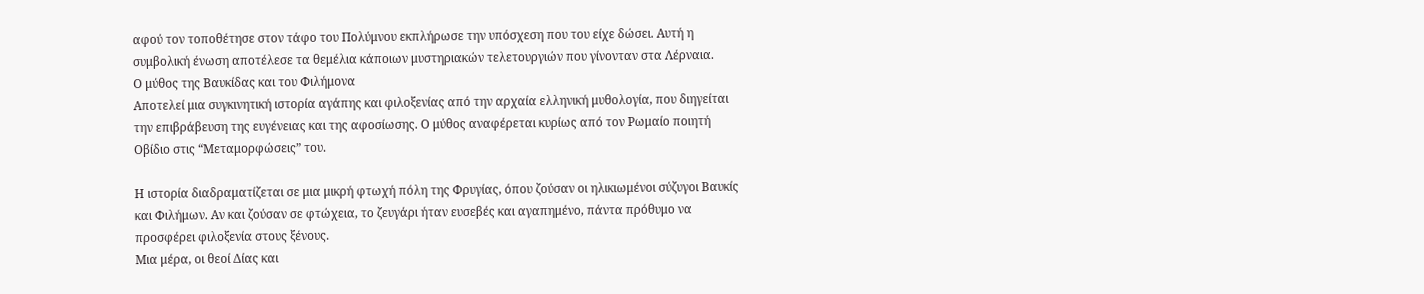αφού τον τοποθέτησε στον τάφο του Πολύμνου εκπλήρωσε την υπόσχεση που του είχε δώσει. Αυτή η συμβολική ένωση αποτέλεσε τα θεμέλια κάποιων μυστηριακών τελετουργιών που γίνονταν στα Λέρναια.
Ο μύθος της Βαυκίδας και του Φιλήμονα
Αποτελεί μια συγκινητική ιστορία αγάπης και φιλοξενίας από την αρχαία ελληνική μυθολογία, που διηγείται την επιβράβευση της ευγένειας και της αφοσίωσης. Ο μύθος αναφέρεται κυρίως από τον Ρωμαίο ποιητή Οβίδιο στις “Μεταμορφώσεις” του.

Η ιστορία διαδραματίζεται σε μια μικρή φτωχή πόλη της Φρυγίας, όπου ζούσαν οι ηλικιωμένοι σύζυγοι Βαυκίς και Φιλήμων. Αν και ζούσαν σε φτώχεια, το ζευγάρι ήταν ευσεβές και αγαπημένο, πάντα πρόθυμο να προσφέρει φιλοξενία στους ξένους.
Μια μέρα, οι θεοί Δίας και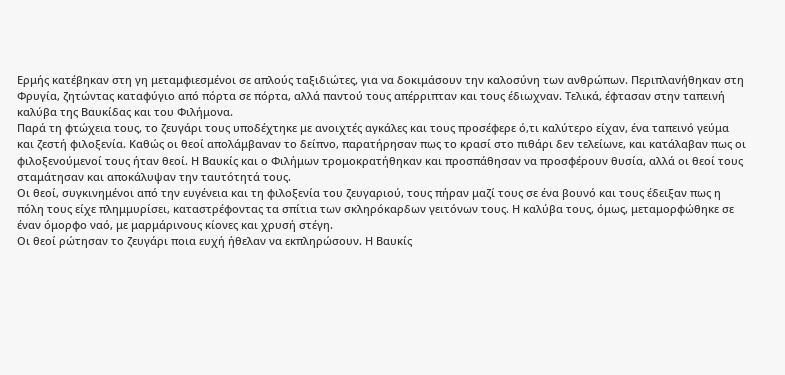Ερμής κατέβηκαν στη γη μεταμφιεσμένοι σε απλούς ταξιδιώτες, για να δοκιμάσουν την καλοσύνη των ανθρώπων. Περιπλανήθηκαν στη Φρυγία, ζητώντας καταφύγιο από πόρτα σε πόρτα, αλλά παντού τους απέρριπταν και τους έδιωχναν. Τελικά, έφτασαν στην ταπεινή καλύβα της Βαυκίδας και του Φιλήμονα.
Παρά τη φτώχεια τους, το ζευγάρι τους υποδέχτηκε με ανοιχτές αγκάλες και τους προσέφερε ό,τι καλύτερο είχαν, ένα ταπεινό γεύμα και ζεστή φιλοξενία. Καθώς οι θεοί απολάμβαναν το δείπνο, παρατήρησαν πως το κρασί στο πιθάρι δεν τελείωνε, και κατάλαβαν πως οι φιλοξενούμενοί τους ήταν θεοί. Η Βαυκίς και ο Φιλήμων τρομοκρατήθηκαν και προσπάθησαν να προσφέρουν θυσία, αλλά οι θεοί τους σταμάτησαν και αποκάλυψαν την ταυτότητά τους.
Οι θεοί, συγκινημένοι από την ευγένεια και τη φιλοξενία του ζευγαριού, τους πήραν μαζί τους σε ένα βουνό και τους έδειξαν πως η πόλη τους είχε πλημμυρίσει, καταστρέφοντας τα σπίτια των σκληρόκαρδων γειτόνων τους. Η καλύβα τους, όμως, μεταμορφώθηκε σε έναν όμορφο ναό, με μαρμάρινους κίονες και χρυσή στέγη.
Οι θεοί ρώτησαν το ζευγάρι ποια ευχή ήθελαν να εκπληρώσουν. Η Βαυκίς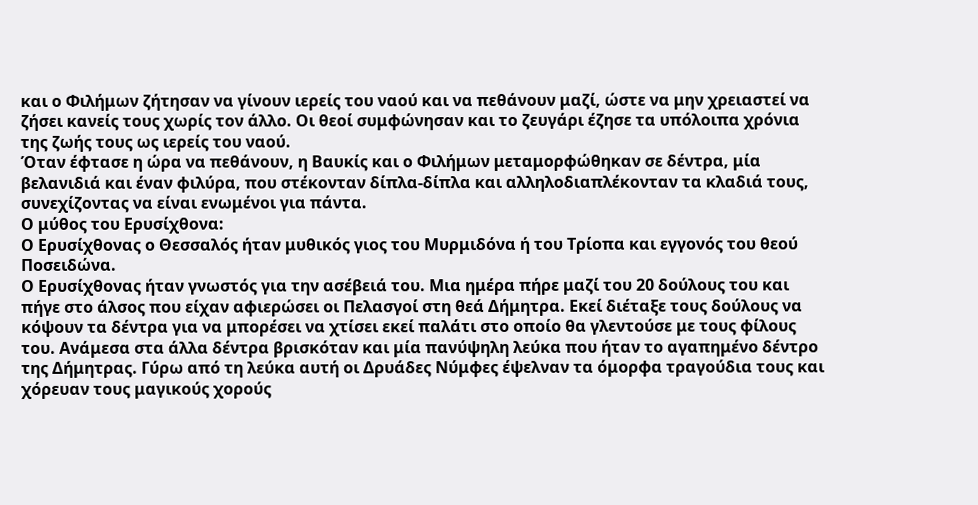και ο Φιλήμων ζήτησαν να γίνουν ιερείς του ναού και να πεθάνουν μαζί, ώστε να μην χρειαστεί να ζήσει κανείς τους χωρίς τον άλλο. Οι θεοί συμφώνησαν και το ζευγάρι έζησε τα υπόλοιπα χρόνια της ζωής τους ως ιερείς του ναού.
Όταν έφτασε η ώρα να πεθάνουν, η Βαυκίς και ο Φιλήμων μεταμορφώθηκαν σε δέντρα, μία βελανιδιά και έναν φιλύρα, που στέκονταν δίπλα-δίπλα και αλληλοδιαπλέκονταν τα κλαδιά τους, συνεχίζοντας να είναι ενωμένοι για πάντα.
Ο μύθος του Ερυσίχθονα:
Ο Ερυσίχθονας ο Θεσσαλός ήταν μυθικός γιος του Μυρμιδόνα ή του Τρίοπα και εγγονός του θεού Ποσειδώνα.
Ο Ερυσίχθονας ήταν γνωστός για την ασέβειά του. Μια ημέρα πήρε μαζί του 20 δούλους του και πήγε στο άλσος που είχαν αφιερώσει οι Πελασγοί στη θεά Δήμητρα. Εκεί διέταξε τους δούλους να κόψουν τα δέντρα για να μπορέσει να χτίσει εκεί παλάτι στο οποίο θα γλεντούσε με τους φίλους του. Ανάμεσα στα άλλα δέντρα βρισκόταν και μία πανύψηλη λεύκα που ήταν το αγαπημένο δέντρο της Δήμητρας. Γύρω από τη λεύκα αυτή οι Δρυάδες Νύμφες έψελναν τα όμορφα τραγούδια τους και χόρευαν τους μαγικούς χορούς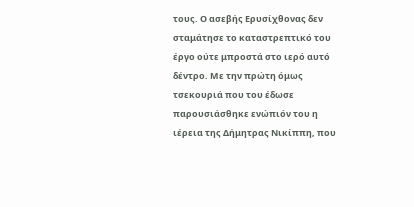τους. Ο ασεβής Ερυσίχθονας δεν σταμάτησε το καταστρεπτικό του έργο ούτε μπροστά στο ιερό αυτό δέντρο. Με την πρώτη όμως τσεκουριά που του έδωσε παρουσιάσθηκε ενώπιόν του η ιέρεια της Δήμητρας Νικίππη, που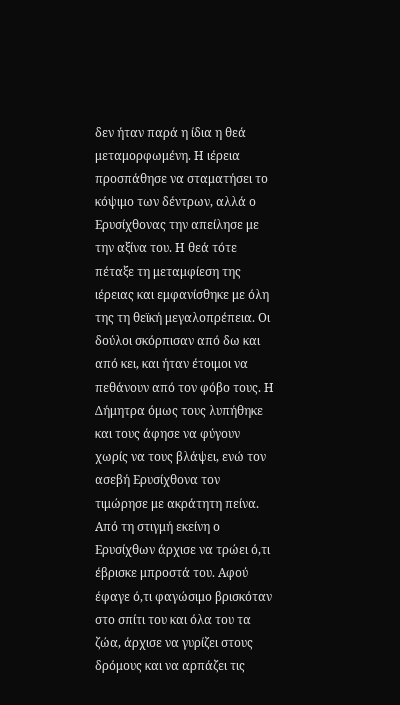δεν ήταν παρά η ίδια η θεά μεταμορφωμένη. Η ιέρεια προσπάθησε να σταματήσει το κόψιμο των δέντρων, αλλά ο Ερυσίχθονας την απείλησε με την αξίνα του. Η θεά τότε πέταξε τη μεταμφίεση της ιέρειας και εμφανίσθηκε με όλη της τη θεϊκή μεγαλοπρέπεια. Οι δούλοι σκόρπισαν από δω και από κει, και ήταν έτοιμοι να πεθάνουν από τον φόβο τους. Η Δήμητρα όμως τους λυπήθηκε και τους άφησε να φύγουν χωρίς να τους βλάψει, ενώ τον ασεβή Ερυσίχθονα τον τιμώρησε με ακράτητη πείνα.
Από τη στιγμή εκείνη ο Ερυσίχθων άρχισε να τρώει ό,τι έβρισκε μπροστά του. Αφού έφαγε ό,τι φαγώσιμο βρισκόταν στο σπίτι του και όλα του τα ζώα, άρχισε να γυρίζει στους δρόμους και να αρπάζει τις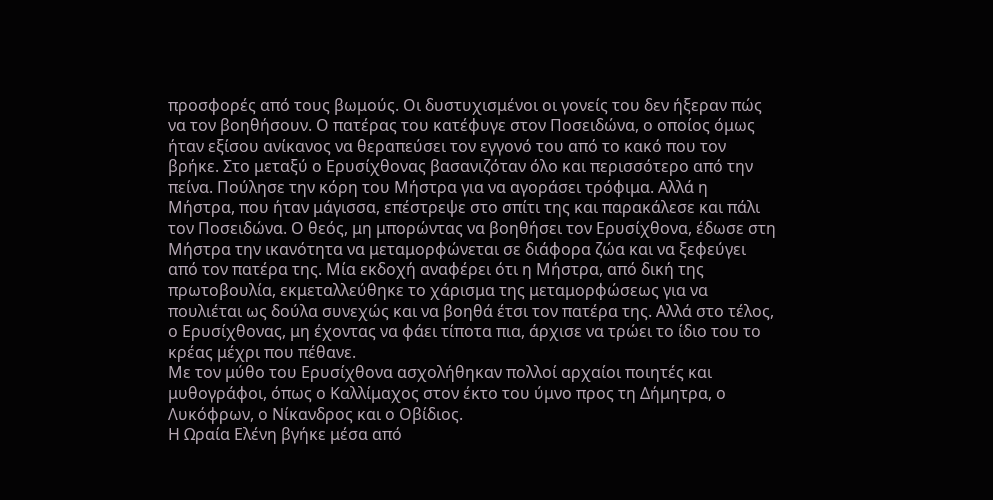προσφορές από τους βωμούς. Οι δυστυχισμένοι οι γονείς του δεν ήξεραν πώς να τον βοηθήσουν. Ο πατέρας του κατέφυγε στον Ποσειδώνα, ο οποίος όμως ήταν εξίσου ανίκανος να θεραπεύσει τον εγγονό του από το κακό που τον βρήκε. Στο μεταξύ ο Ερυσίχθονας βασανιζόταν όλο και περισσότερο από την πείνα. Πούλησε την κόρη του Μήστρα για να αγοράσει τρόφιμα. Αλλά η Μήστρα, που ήταν μάγισσα, επέστρεψε στο σπίτι της και παρακάλεσε και πάλι τον Ποσειδώνα. Ο θεός, μη μπορώντας να βοηθήσει τον Ερυσίχθονα, έδωσε στη Μήστρα την ικανότητα να μεταμορφώνεται σε διάφορα ζώα και να ξεφεύγει από τον πατέρα της. Μία εκδοχή αναφέρει ότι η Μήστρα, από δική της πρωτοβουλία, εκμεταλλεύθηκε το χάρισμα της μεταμορφώσεως για να πουλιέται ως δούλα συνεχώς και να βοηθά έτσι τον πατέρα της. Αλλά στο τέλος, ο Ερυσίχθονας, μη έχοντας να φάει τίποτα πια, άρχισε να τρώει το ίδιο του το κρέας μέχρι που πέθανε.
Με τον μύθο του Ερυσίχθονα ασχολήθηκαν πολλοί αρχαίοι ποιητές και μυθογράφοι, όπως ο Καλλίμαχος στον έκτο του ύμνο προς τη Δήμητρα, ο Λυκόφρων, ο Νίκανδρος και ο Οβίδιος.
Η Ωραία Ελένη βγήκε μέσα από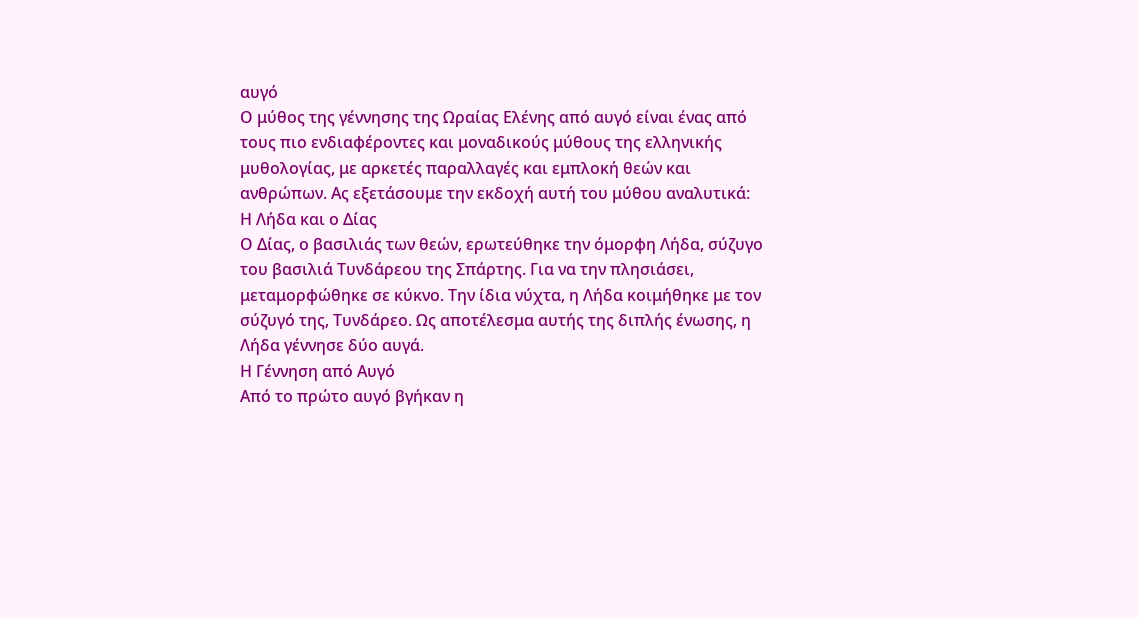αυγό
Ο μύθος της γέννησης της Ωραίας Ελένης από αυγό είναι ένας από τους πιο ενδιαφέροντες και μοναδικούς μύθους της ελληνικής μυθολογίας, με αρκετές παραλλαγές και εμπλοκή θεών και ανθρώπων. Ας εξετάσουμε την εκδοχή αυτή του μύθου αναλυτικά:
Η Λήδα και ο Δίας
Ο Δίας, ο βασιλιάς των θεών, ερωτεύθηκε την όμορφη Λήδα, σύζυγο του βασιλιά Τυνδάρεου της Σπάρτης. Για να την πλησιάσει, μεταμορφώθηκε σε κύκνο. Την ίδια νύχτα, η Λήδα κοιμήθηκε με τον σύζυγό της, Τυνδάρεο. Ως αποτέλεσμα αυτής της διπλής ένωσης, η Λήδα γέννησε δύο αυγά.
Η Γέννηση από Αυγό
Από το πρώτο αυγό βγήκαν η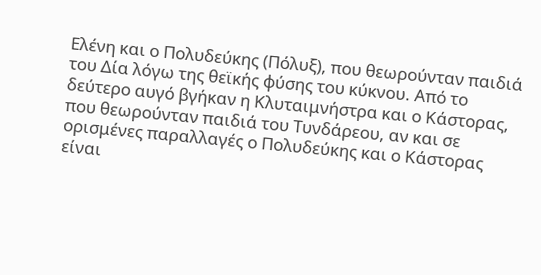Ελένη και ο Πολυδεύκης (Πόλυξ), που θεωρούνταν παιδιά του Δία λόγω της θεϊκής φύσης του κύκνου. Από το δεύτερο αυγό βγήκαν η Κλυταιμνήστρα και ο Κάστορας, που θεωρούνταν παιδιά του Τυνδάρεου, αν και σε ορισμένες παραλλαγές ο Πολυδεύκης και ο Κάστορας είναι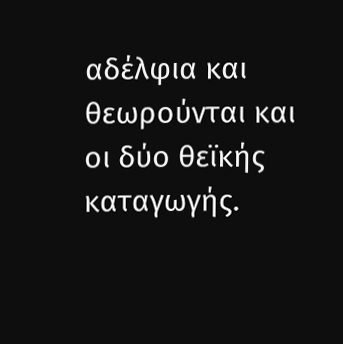αδέλφια και θεωρούνται και οι δύο θεϊκής καταγωγής.